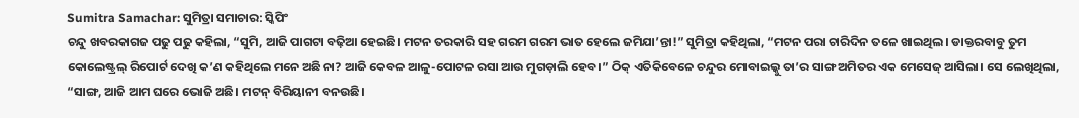Sumitra Samachar: ସୁମିତ୍ରା ସମାଚାର: ସ୍କିପିଂ
ଚନ୍ଦୁ ଖବରକାଗଜ ପଢୁ ପଢୁ କହିଲା, “ସୁମି, ଆଜି ପାଗଟା ବଢ଼ିଆ ହେଇଛି। ମଟନ ତରକାରି ସହ ଗରମ ଗରମ ଭାତ ହେଲେ ଜମିଯା’ନ୍ତା!” ସୁମିତ୍ରା କହିଥିଲା, “ମଟନ ପରା ଚାରିଦିନ ତଳେ ଖାଇଥିଲ। ଡାକ୍ତରବାବୁ ତୁମ କୋଲେଷ୍ଟ୍ରଲ୍ ରିପୋର୍ଟ ଦେଖି କ’ଣ କହିଥିଲେ ମନେ ଅଛି ନା? ଆଜି କେବଳ ଆଳୁ-ପୋଟଳ ରସା ଆଉ ମୁଗଡ଼ାଲି ହେବ।” ଠିକ୍ ଏତିକିବେଳେ ଚନ୍ଦୁର ମୋବାଇଲ୍କୁ ତା’ର ସାଙ୍ଗ ଅମିତର ଏକ ମେସେଜ୍ ଆସିଲା। ସେ ଲେଖିଥିଲା, “ସାଙ୍ଗ, ଆଜି ଆମ ଘରେ ଭୋଜି ଅଛି। ମଟନ୍ ବିରିୟାନୀ ବନଉଛି।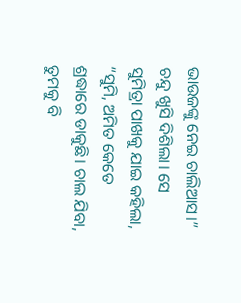ଭାଉଜଙ୍କୁ ନେଇ ଚାଲିଆସ।” ଚନ୍ଦୁ ଖୁସି ଦିଶିଲା। ସେ ସୁମିତ୍ରା ପାଖକୁ ଯାଇ କହିଲା, “ସୁମି, ଅମିତ କେତେ ଶ୍ରଦ୍ଧାରେ ଡାକୁଛି। ଚାଲ ଯିବା, ତୁମକୁ ବି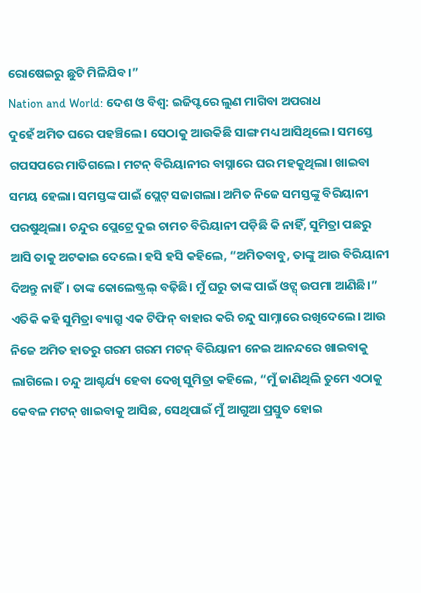ରୋଷେଇରୁ ଛୁଟି ମିଳିଯିବ।”
Nation and World: ଦେଶ ଓ ବିଶ୍ବ: ଇଜିପ୍ଟରେ ଲୁଣ ମାଗିବା ଅପରାଧ
ଦୁହେଁ ଅମିତ ଘରେ ପହଞ୍ଚିଲେ। ସେଠାକୁ ଆଉକିଛି ସାଙ୍ଗ ମଧ୍ୟ ଆସିଥିଲେ। ସମସ୍ତେ ଗପସପରେ ମାତିଗଲେ। ମଟନ୍ ବିରିୟାନୀର ବାସ୍ନାରେ ଘର ମହକୁଥିଲା। ଖାଇବା ସମୟ ହେଲା। ସମସ୍ତଙ୍କ ପାଇଁ ପ୍ଲେଟ୍ ସଜାଗଲା। ଅମିତ ନିଜେ ସମସ୍ତଙ୍କୁ ବିରିୟାନୀ ପରଷୁଥିଲା। ଚନ୍ଦୁର ପ୍ଲେଟ୍ରେ ଦୁଇ ଚାମଚ ବିରିୟାନୀ ପଡ଼ିଛି କି ନାହିଁ, ସୁମିତ୍ରା ପଛରୁ ଆସି ତାକୁ ଅଟକାଇ ଦେଲେ। ହସି ହସି କହିଲେ, “ଅମିତବାବୁ, ତାଙ୍କୁ ଆଉ ବିରିୟାନୀ ଦିଅନ୍ତୁ ନାହିଁ। ତାଙ୍କ କୋଲେଷ୍ଟ୍ରଲ୍ ବଢ଼ିଛି। ମୁଁ ଘରୁ ତାଙ୍କ ପାଇଁ ଓଟ୍ସ୍ ଉପମା ଆଣିଛି।” ଏତିକି କହି ସୁମିତ୍ରା ବ୍ୟାଗ୍ରୁ ଏକ ଟିଫିନ୍ ବାହାର କରି ଚନ୍ଦୁ ସାମ୍ନାରେ ରଖିଦେଲେ। ଆଉ ନିଜେ ଅମିତ ହାତରୁ ଗରମ ଗରମ ମଟନ୍ ବିରିୟାନୀ ନେଇ ଆନନ୍ଦରେ ଖାଇବାକୁ ଲାଗିଲେ। ଚନ୍ଦୁ ଆଶ୍ଚର୍ଯ୍ୟ ହେବା ଦେଖି ସୁମିତ୍ରା କହିଲେ, “ମୁଁ ଜାଣିଥିଲି ତୁମେ ଏଠାକୁ କେବଳ ମଟନ୍ ଖାଇବାକୁ ଆସିଛ, ସେଥିପାଇଁ ମୁଁ ଆଗୁଆ ପ୍ରସ୍ତୁତ ହୋଇ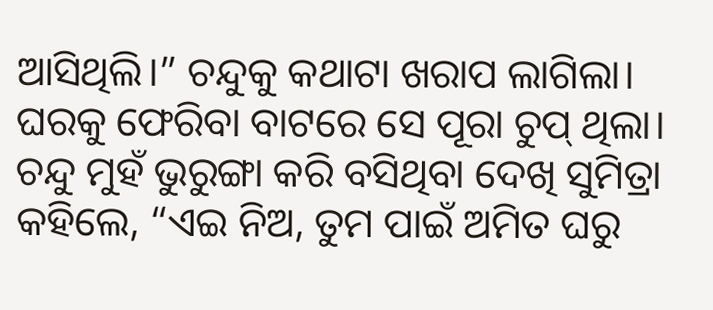ଆସିଥିଲି।” ଚନ୍ଦୁକୁ କଥାଟା ଖରାପ ଲାଗିଲା। ଘରକୁ ଫେରିବା ବାଟରେ ସେ ପୂରା ଚୁପ୍ ଥିଲା।
ଚନ୍ଦୁ ମୁହଁ ଭୁରୁଙ୍ଗା କରି ବସିଥିବା ଦେଖି ସୁମିତ୍ରା କହିଲେ, “ଏଇ ନିଅ, ତୁମ ପାଇଁ ଅମିତ ଘରୁ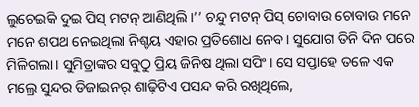ଲୁଚେଇକି ଦୁଇ ପିସ୍ ମଟନ୍ ଆଣିଥିଲି।’’ ଚନ୍ଦୁ ମଟନ୍ ପିସ୍ ଚୋବାଉ ଚୋବାଉ ମନେ ମନେ ଶପଥ ନେଇଥିଲା ନିଶ୍ଚୟ ଏହାର ପ୍ରତିଶୋଧ ନେବ। ସୁଯୋଗ ତିନି ଦିନ ପରେ ମିଳିଗଲା। ସୁମିତ୍ରାଙ୍କର ସବୁଠୁ ପ୍ରିୟ ଜିନିଷ ଥିଲା ସପିଂ। ସେ ସପ୍ତାହେ ତଳେ ଏକ ମଲ୍ରେ ସୁନ୍ଦର ଡିଜାଇନର୍ ଶାଢ଼ିଟିଏ ପସନ୍ଦ କରି ରଖିଥିଲେ,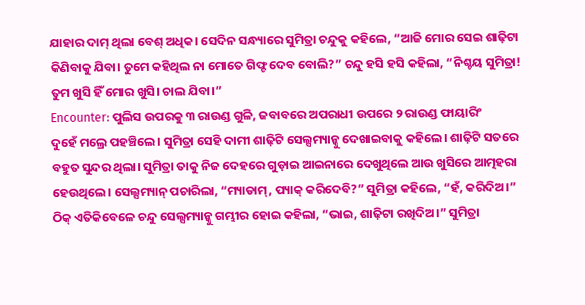ଯାହାର ଦାମ୍ ଥିଲା ବେଶ୍ ଅଧିକ। ସେଦିନ ସନ୍ଧ୍ୟାରେ ସୁମିତ୍ରା ଚନ୍ଦୁକୁ କହିଲେ, “ଆଜି ମୋର ସେଇ ଶାଢ଼ିଟା କିଣିବାକୁ ଯିବା। ତୁମେ କହିଥିଲ ନା ମୋତେ ଗିଫ୍ଟ ଦେବ ବୋଲି?” ଚନ୍ଦୁ ହସି ହସି କହିଲା, “ନିଶ୍ଚୟ ସୁମିତ୍ରା! ତୁମ ଖୁସି ହିଁ ମୋର ଖୁସି। ଚାଲ ଯିବା।”
Encounter: ପୁଲିସ ଉପରକୁ ୩ ରାଉଣ୍ଡ ଗୁଳି, ଜବାବରେ ଅପରାଧୀ ଉପରେ ୨ ରାଉଣ୍ଡ ଫାୟାରିଂ
ଦୁହେଁ ମଲ୍ରେ ପହଞ୍ଚିଲେ। ସୁମିତ୍ରା ସେହି ଦାମୀ ଶାଢ଼ିଟି ସେଲ୍ସମ୍ୟାନ୍କୁ ଦେଖାଇବାକୁ କହିଲେ। ଶାଢ଼ିଟି ସତରେ ବହୁତ ସୁନ୍ଦର ଥିଲା। ସୁମିତ୍ରା ତାକୁ ନିଜ ଦେହରେ ଗୁଡ଼ାଇ ଆଇନାରେ ଦେଖୁଥିଲେ ଆଉ ଖୁସିରେ ଆତ୍ମହରା ହେଉଥିଲେ। ସେଲ୍ସମ୍ୟାନ୍ ପଚାରିଲା, “ମ୍ୟାଡାମ୍, ପ୍ୟାକ୍ କରିଦେବି?” ସୁମିତ୍ରା କହିଲେ, “ହଁ, କରିଦିଅ।” ଠିକ୍ ଏତିକିବେଳେ ଚନ୍ଦୁ ସେଲ୍ସମ୍ୟାନ୍କୁ ଗମ୍ଭୀର ହୋଇ କହିଲା, “ଭାଇ, ଶାଢ଼ିଟା ରଖିଦିଅ।” ସୁମିତ୍ରା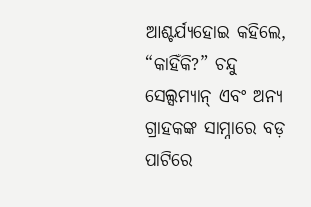ଆଶ୍ଚର୍ଯ୍ୟହୋଇ କହିଲେ, “କାହିଁକି?” ଚନ୍ଦୁ ସେଲ୍ସମ୍ୟାନ୍ ଏବଂ ଅନ୍ୟ ଗ୍ରାହକଙ୍କ ସାମ୍ନାରେ ବଡ଼ ପାଟିରେ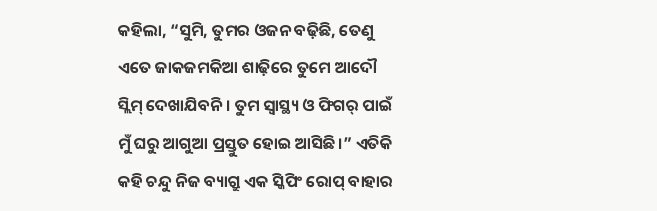କହିଲା, “ସୁମି, ତୁମର ଓଜନ ବଢ଼ିଛି, ତେଣୁ ଏତେ ଜାକଜମକିଆ ଶାଢ଼ିରେ ତୁମେ ଆଦୌ ସ୍ଲିମ୍ ଦେଖାଯିବନି। ତୁମ ସ୍ୱାସ୍ଥ୍ୟ ଓ ଫିଗର୍ ପାଇଁ ମୁଁ ଘରୁ ଆଗୁଆ ପ୍ରସ୍ତୁତ ହୋଇ ଆସିଛି।” ଏତିକି କହି ଚନ୍ଦୁ ନିଜ ବ୍ୟାଗ୍ରୁ ଏକ ସ୍କିପିଂ ରୋପ୍ ବାହାର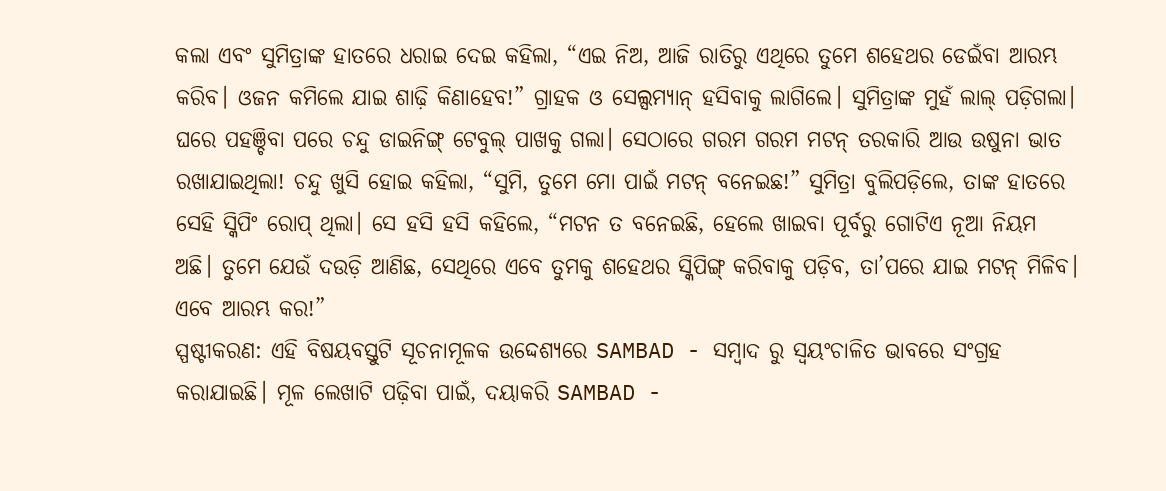କଲା ଏବଂ ସୁମିତ୍ରାଙ୍କ ହାତରେ ଧରାଇ ଦେଇ କହିଲା, “ଏଇ ନିଅ, ଆଜି ରାତିରୁ ଏଥିରେ ତୁମେ ଶହେଥର ଡେଇଁବା ଆରମ୍ଭ କରିବ। ଓଜନ କମିଲେ ଯାଇ ଶାଢ଼ି କିଣାହେବ!” ଗ୍ରାହକ ଓ ସେଲ୍ସମ୍ୟାନ୍ ହସିବାକୁ ଲାଗିଲେ। ସୁମିତ୍ରାଙ୍କ ମୁହଁ ଲାଲ୍ ପଡ଼ିଗଲା। ଘରେ ପହଞ୍ଚିବା ପରେ ଚନ୍ଦୁ ଡାଇନିଙ୍ଗ୍ ଟେବୁଲ୍ ପାଖକୁ ଗଲା। ସେଠାରେ ଗରମ ଗରମ ମଟନ୍ ତରକାରି ଆଉ ଉଷୁନା ଭାତ ରଖାଯାଇଥିଲା! ଚନ୍ଦୁ ଖୁସି ହୋଇ କହିଲା, “ସୁମି, ତୁମେ ମୋ ପାଇଁ ମଟନ୍ ବନେଇଛ!” ସୁମିତ୍ରା ବୁଲିପଡ଼ିଲେ, ତାଙ୍କ ହାତରେ ସେହି ସ୍କିପିଂ ରୋପ୍ ଥିଲା। ସେ ହସି ହସି କହିଲେ, “ମଟନ ତ ବନେଇଛି, ହେଲେ ଖାଇବା ପୂର୍ବରୁ ଗୋଟିଏ ନୂଆ ନିୟମ ଅଛି। ତୁମେ ଯେଉଁ ଦଉଡ଼ି ଆଣିଛ, ସେଥିରେ ଏବେ ତୁମକୁ ଶହେଥର ସ୍କିପିଙ୍ଗ୍ କରିବାକୁ ପଡ଼ିବ, ତା’ପରେ ଯାଇ ମଟନ୍ ମିଳିବ। ଏବେ ଆରମ୍ଭ କର!”
ସ୍ପଷ୍ଟୀକରଣ: ଏହି ବିଷୟବସ୍ତୁଟି ସୂଚନାମୂଳକ ଉଦ୍ଦେଶ୍ୟରେ SAMBAD - ସମ୍ବାଦ ରୁ ସ୍ୱୟଂଚାଳିତ ଭାବରେ ସଂଗ୍ରହ କରାଯାଇଛି। ମୂଳ ଲେଖାଟି ପଢ଼ିବା ପାଇଁ, ଦୟାକରି SAMBAD -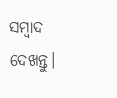ସମ୍ବାଦ ଦେଖନ୍ତୁ।